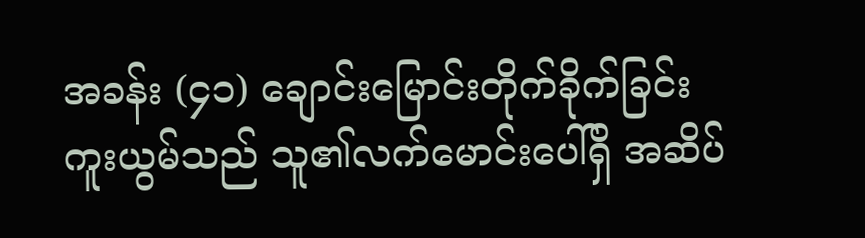အခန်း (၄၁) ချောင်းမြောင်းတိုက်ခိုက်ခြင်း
ကူးယွမ်သည် သူ၏လက်မောင်းပေါ်ရှိ အဆိပ်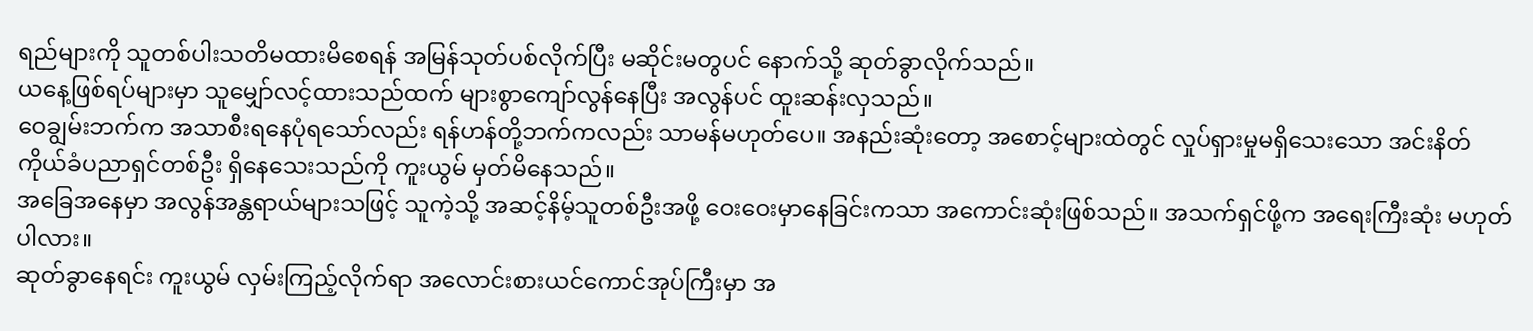ရည်များကို သူတစ်ပါးသတိမထားမိစေရန် အမြန်သုတ်ပစ်လိုက်ပြီး မဆိုင်းမတွပင် နောက်သို့ ဆုတ်ခွာလိုက်သည်။
ယနေ့ဖြစ်ရပ်များမှာ သူမျှော်လင့်ထားသည်ထက် များစွာကျော်လွန်နေပြီး အလွန်ပင် ထူးဆန်းလှသည်။
ဝေချွမ်းဘက်က အသာစီးရနေပုံရသော်လည်း ရန်ဟန်တို့ဘက်ကလည်း သာမန်မဟုတ်ပေ။ အနည်းဆုံးတော့ အစောင့်များထဲတွင် လှုပ်ရှားမှုမရှိသေးသော အင်းနိတ်ကိုယ်ခံပညာရှင်တစ်ဦး ရှိနေသေးသည်ကို ကူးယွမ် မှတ်မိနေသည်။
အခြေအနေမှာ အလွန်အန္တရာယ်များသဖြင့် သူကဲ့သို့ အဆင့်နိမ့်သူတစ်ဦးအဖို့ ဝေးဝေးမှာနေခြင်းကသာ အကောင်းဆုံးဖြစ်သည်။ အသက်ရှင်ဖို့က အရေးကြီးဆုံး မဟုတ်ပါလား။
ဆုတ်ခွာနေရင်း ကူးယွမ် လှမ်းကြည့်လိုက်ရာ အလောင်းစားယင်ကောင်အုပ်ကြီးမှာ အ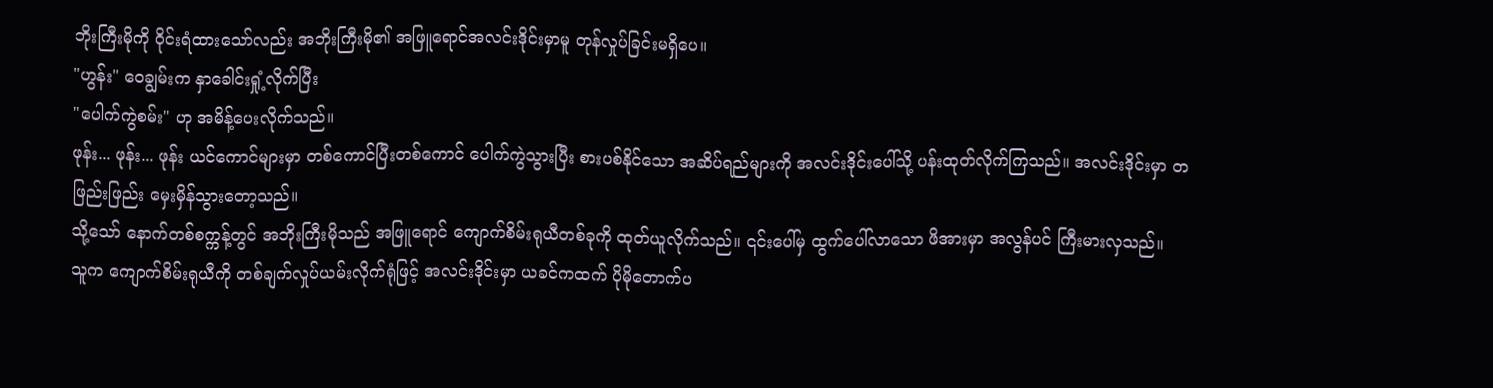ဘိုးကြီးမိုကို ဝိုင်းရံထားသော်လည်း အဘိုးကြီးမို၏ အဖြူရောင်အလင်းဒိုင်းမှာမူ တုန်လှုပ်ခြင်းမရှိပေ။
"ဟွန်း" ဝေချွမ်းက နှာခေါင်းရှုံ့လိုက်ပြီး
"ပေါက်ကွဲစမ်း" ဟု အမိန့်ပေးလိုက်သည်။
ဖုန်း... ဖုန်း... ဖုန်း ယင်ကောင်များမှာ တစ်ကောင်ပြီးတစ်ကောင် ပေါက်ကွဲသွားပြီး စားပစ်နိုင်သော အဆိပ်ရည်များကို အလင်းဒိုင်းပေါ်သို့ ပန်းထုတ်လိုက်ကြသည်။ အလင်းဒိုင်းမှာ တဖြည်းဖြည်း မှေးမှိန်သွားတော့သည်။
သို့သော် နောက်တစ်စက္ကန့်တွင် အဘိုးကြီးမိုသည် အဖြူရောင် ကျောက်စိမ်းရုယီတစ်ခုကို ထုတ်ယူလိုက်သည်။ ၎င်းပေါ်မှ ထွက်ပေါ်လာသော ဖိအားမှာ အလွန်ပင် ကြီးမားလှသည်။
သူက ကျောက်စိမ်းရုယီကို တစ်ချက်လှုပ်ယမ်းလိုက်ရုံဖြင့် အလင်းဒိုင်းမှာ ယခင်ကထက် ပိုမိုတောက်ပ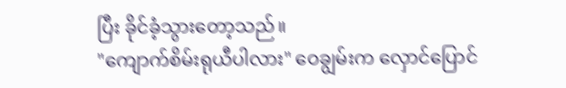ပြီး ခိုင်ခံ့သွားတော့သည်။
"ကျောက်စိမ်းရုယီပါလား" ဝေချွမ်းက လှောင်ပြောင်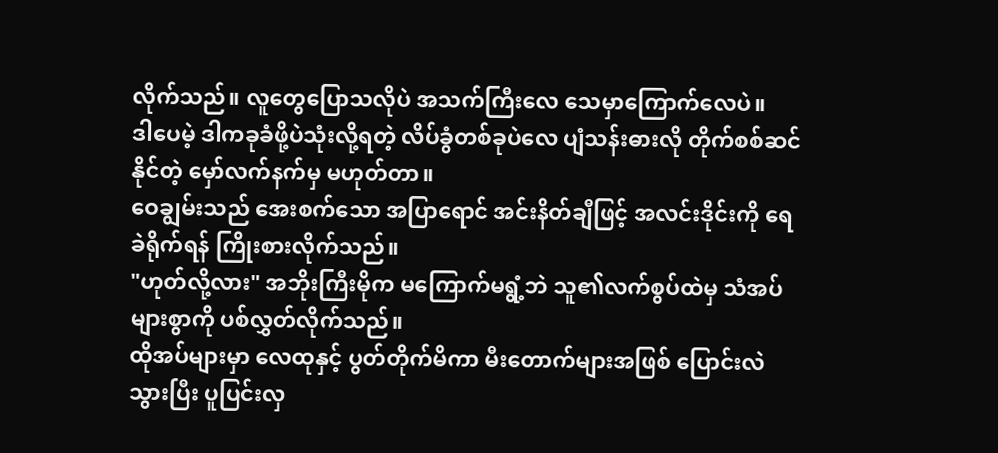လိုက်သည်။ လူတွေပြောသလိုပဲ အသက်ကြီးလေ သေမှာကြောက်လေပဲ။
ဒါပေမဲ့ ဒါကခုခံဖို့ပဲသုံးလို့ရတဲ့ လိပ်ခွံတစ်ခုပဲလေ ပျံသန်းဓားလို တိုက်စစ်ဆင်နိုင်တဲ့ မှော်လက်နက်မှ မဟုတ်တာ။
ဝေချွမ်းသည် အေးစက်သော အပြာရောင် အင်းနိတ်ချီဖြင့် အလင်းဒိုင်းကို ရေခဲရိုက်ရန် ကြိုးစားလိုက်သည်။
"ဟုတ်လို့လား" အဘိုးကြီးမိုက မကြောက်မရွံ့ဘဲ သူ၏လက်စွပ်ထဲမှ သံအပ်များစွာကို ပစ်လွှတ်လိုက်သည်။
ထိုအပ်များမှာ လေထုနှင့် ပွတ်တိုက်မိကာ မီးတောက်များအဖြစ် ပြောင်းလဲသွားပြီး ပူပြင်းလှ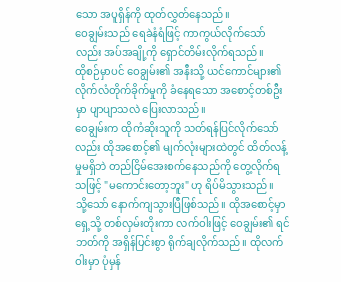သော အပူရှိန်ကို ထုတ်လွှတ်နေသည်။
ဝေချွမ်းသည် ရေခဲနံရံဖြင့် ကာကွယ်လိုက်သော်လည်း အပ်အချို့ကို ရှောင်တိမ်းလိုက်ရသည်။
ထိုစဉ်မှာပင် ဝေချွမ်း၏ အနီးသို့ ယင်ကောင်များ၏ လိုက်လံတိုက်ခိုက်မှုကို ခံနေရသော အစောင့်တစ်ဦးမှာ ပျာပျာသလဲ ပြေးလာသည်။
ဝေချွမ်းက ထိုကံဆိုးသူကို သတ်ရန်ပြင်လိုက်သော်လည်း ထိုအစောင့်၏ မျက်လုံးများထဲတွင် ထိတ်လန့်မှုမရှိဘဲ တည်ငြိမ်အေးစက်နေသည်ကို တွေ့လိုက်ရသဖြင့် "မကောင်းတော့ဘူး" ဟု ရိပ်မိသွားသည်။
သို့သော် နောက်ကျသွားပြီဖြစ်သည်။ ထိုအစောင့်မှာ ရှေ့သို့ တစ်လှမ်းတိုးကာ လက်ဝါးဖြင့် ဝေချွမ်း၏ ရင်ဘတ်ကို အရှိန်ပြင်းစွာ ရိုက်ချလိုက်သည်။ ထိုလက်ဝါးမှာ ပုံမှန်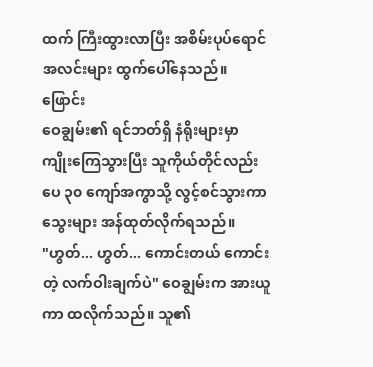ထက် ကြီးထွားလာပြီး အစိမ်းပုပ်ရောင် အလင်းများ ထွက်ပေါ်နေသည်။
ဖြောင်း
ဝေချွမ်း၏ ရင်ဘတ်ရှိ နံရိုးများမှာ ကျိုးကြေသွားပြီး သူကိုယ်တိုင်လည်း ပေ ၃၀ ကျော်အကွာသို့ လွင့်စင်သွားကာ သွေးများ အန်ထုတ်လိုက်ရသည်။
"ဟွတ်... ဟွတ်... ကောင်းတယ် ကောင်းတဲ့ လက်ဝါးချက်ပဲ" ဝေချွမ်းက အားယူကာ ထလိုက်သည်။ သူ၏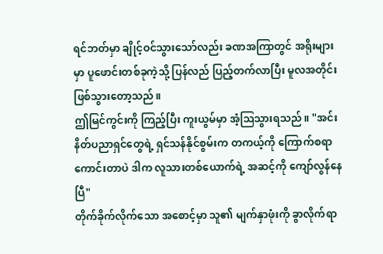ရင်ဘတ်မှာ ချိုင့်ဝင်သွားသော်လည်း ခဏအကြာတွင် အရိုးများမှာ ပူဖောင်းတစ်ခုကဲ့သို့ ပြန်လည် ပြည့်တက်လာပြီး မူလအတိုင်း ဖြစ်သွားတော့သည်။
ဤမြင်ကွင်းကို ကြည့်ပြီး ကူးယွမ်မှာ အံ့ဩသွားရသည်။ "အင်းနိတ်ပညာရှင်တွေရဲ့ ရှင်သန်နိုင်စွမ်းက တကယ့်ကို ကြောက်စရာကောင်းတာပဲ ဒါက လူသားတစ်ယောက်ရဲ့ အဆင့်ကို ကျော်လွန်နေပြီ"
တိုက်ခိုက်လိုက်သော အစောင့်မှာ သူ၏ မျက်နှာဖုံးကို ခွာလိုက်ရာ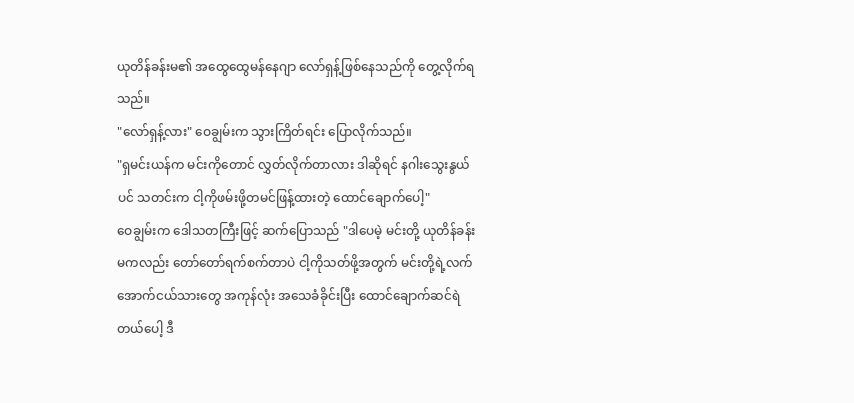ယုတိန်ခန်းမ၏ အထွေထွေမန်နေဂျာ လော်ရှန့်ဖြစ်နေသည်ကို တွေ့လိုက်ရသည်။
"လော်ရှန့်လား" ဝေချွမ်းက သွားကြိတ်ရင်း ပြောလိုက်သည်။
"ရှမင်းယန်က မင်းကိုတောင် လွှတ်လိုက်တာလား ဒါဆိုရင် နဂါးသွေးနွယ်ပင် သတင်းက ငါ့ကိုဖမ်းဖို့တမင်ဖြန့်ထားတဲ့ ထောင်ချောက်ပေါ့"
ဝေချွမ်းက ဒေါသတကြီးဖြင့် ဆက်ပြောသည် "ဒါပေမဲ့ မင်းတို့ ယုတိန်ခန်းမကလည်း တော်တော်ရက်စက်တာပဲ ငါ့ကိုသတ်ဖို့အတွက် မင်းတို့ရဲ့လက်အောက်ငယ်သားတွေ အကုန်လုံး အသေခံခိုင်းပြီး ထောင်ချောက်ဆင်ရဲတယ်ပေါ့ ဒီ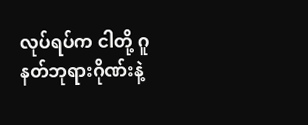လုပ်ရပ်က ငါတို့ ဂူနတ်ဘုရားဂိုဏ်းနဲ့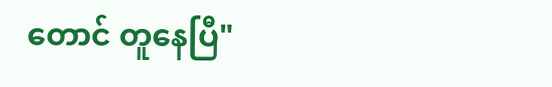တောင် တူနေပြီ"